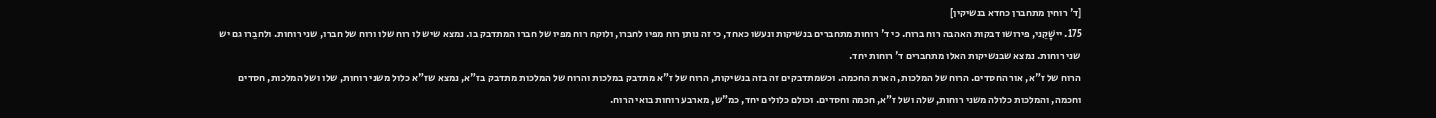[ד' רוחין מתחברן כחדא בנשיקין]
175. יישָׁקֵני, פירושו דבקות האהבה רוח ברוח. כי ד' רוחות מתחברים בנשיקות ונעשו כאחד, כי זה נותן רוח מפיו לחברו, ולוקח רוח מפיו של חברו המתדבק בו. נמצא שיש לו רוח שלו ורוח של חברו, שני רוחות. ולחבֵרו גם יש שני רוחות. נמצא שבנשיקות האלו מתחברים ד' רוחות יחד.
הרוח של ז"א, אור החסדים. הרוח של המלכות, הארת החכמה. וכשמתדבקים זה בזה בנשיקות, הרוח של ז"א מתדבק במלכות והרוח של המלכות מתדבק בז"א, נמצא שז"א כלול משני רוחות, שלו ושל המלכות, חסדים וחכמה, והמלכות כלולה משני רוחות, שלה ושל ז"א, חכמה וחסדים. וכולם כלולים יחד, כמ"ש, מארבע רוחות בואי הרוח.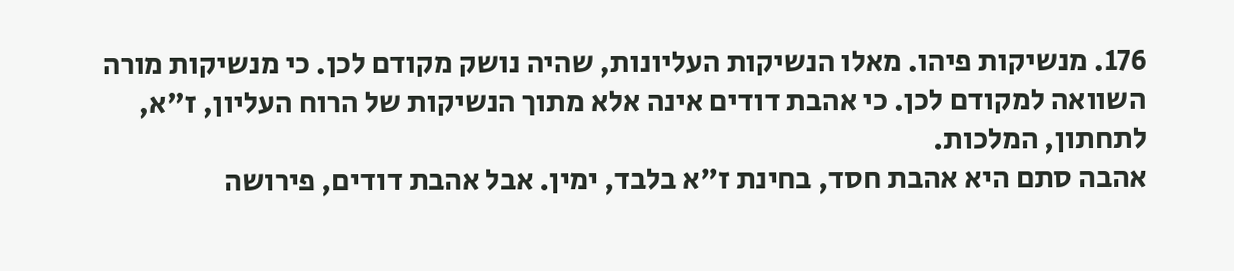176. מנשיקות פיהו. מאלו הנשיקות העליונות, שהיה נושק מקודם לכן. כי מנשיקות מורה השוואה למקודם לכן. כי אהבת דודים אינה אלא מתוך הנשיקות של הרוח העליון, ז"א, לתחתון, המלכות.
אהבה סתם היא אהבת חסד, בחינת ז"א בלבד, ימין. אבל אהבת דודים, פירושה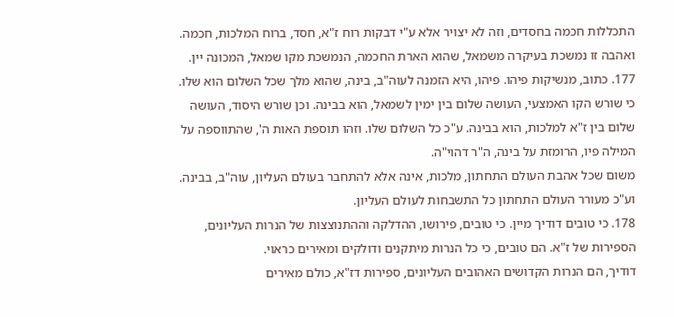התכללות חכמה בחסדים, וזה לא יצויר אלא ע"י דבקות רוח ז"א, חסד, ברוח המלכות, חכמה. ואהבה זו נמשכת בעיקרה משמאל, שהוא הארת החכמה, הנמשכת מקו שמאל, המכונה יין.
177. כתוב, מנשיקות פיהו. פיהו, היא הזמנה לעוה"ב, בינה, שהוא מלך שכל השלום הוא שלו. כי שורש הקו האמצעי, העושה שלום בין ימין לשמאל, הוא בבינה. וכן שורש היסוד, העושה שלום בין ז"א למלכות, הוא בבינה. ע"כ כל השלום שלו. וזהו תוספת האות ה', שהתווספה על המילה פיו, הרומזת על בינה, ה"ר דהוי"ה.
משום שכל אהבת העולם התחתון, מלכות, אינה אלא להתחבר בעולם העליון, עוה"ב, בבינה. וע"כ מעורר העולם התחתון כל התשבחות לעולם העליון.
178. כי טובים דודיך מיין. כי טובים, פירושו, ההדלקה וההתנוצצות של הנרות העליונים, הספירות של ז"א. הם טובים, כי כל הנרות מיתקנים ודולקים ומאירים כראוי.
דודיך, הם הנרות הקדושים האהובים העליונים, ספירות דז"א, כולם מאירים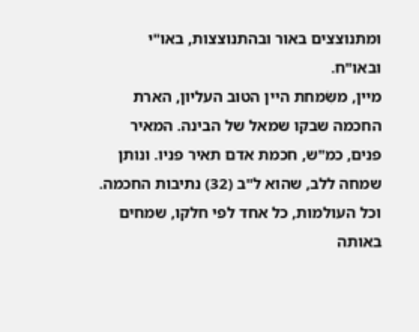ומתנוצצים באור ובהתנוצצות, באו"י ובאו"ח.
מיין, משִׂמחת היין הטוב העליון, הארת החכמה שבקו שמאל של הבינה. המאיר פנים, כמ"ש, חכמת אדם תאיר פניו. ונותן שמחה ללב, שהוא ל"ב (32) נתיבות החכמה. וכל העולמות, כל אחד לפי חלקו, שמחים באותה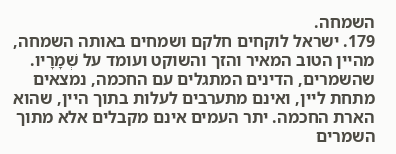השמחה.
179. ישראל לוקחים חלקם ושמחים באותה השמחה, מהיין הטוב המאיר והזך והשוקט ועומד על שְׁמָרָיו. שהשמרים, הדינים המתגלים עם החכמה, נמצאים מתחת ליין, ואינם מתערבים לעלות בתוך היין, שהוא הארת החכמה. יתר העמים אינם מקבלים אלא מתוך השמרים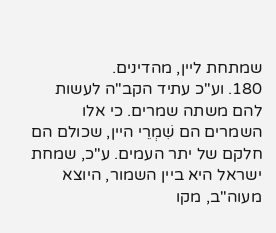שמתחת ליין, מהדינים.
180. וע"כ עתיד הקב"ה לעשות להם משתה שמרים. כי אלו השמרים הם שִׁמְרֵי היין, שכולם הם חלקם של יתר העמים. ע"כ, שמחת ישראל היא ביין השמור, היוצא מעוה"ב, מקו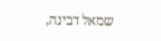שמאל דבינה,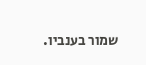שמור בענביו.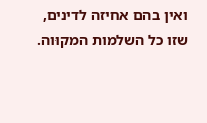ואין בהם אחיזה לדינים, שזו כל השלמות המקוּוה.